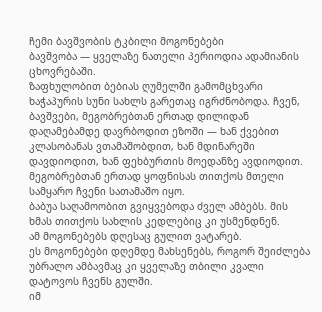ჩემი ბავშვობის ტკბილი მოგონებები
ბავშვობა — ყველაზე ნათელი პერიოდია ადამიანის ცხოვრებაში.
ზაფხულობით ბებიას ღუმელში გამომცხვარი ხაჭაპურის სუნი სახლს გარეთაც იგრძნობოდა. ჩვენ, ბავშვები, მეგობრებთან ერთად დილიდან დაღამებამდე დავრბოდით ეზოში — ხან ქვებით კლასობანას ვთამაშობდით, ხან მდინარეში დავდიოდით, ხან ფეხბურთის მოედანზე ავდიოდით.
მეგობრებთან ერთად ყოფნისას თითქოს მთელი სამყარო ჩვენი სათამაშო იყო.
ბაბუა საღამოობით გვიყვებოდა ძველ ამბებს. მის ხმას თითქოს სახლის კედლებიც კი უსმენდნენ.
ამ მოგონებებს დღესაც გულით ვატარებ.
ეს მოგონებები დღემდე მახსენებს, როგორ შეიძლება უბრალო ამბავმაც კი ყველაზე თბილი კვალი დატოვოს ჩვენს გულში.
იმ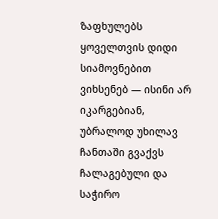ზაფხულებს ყოველთვის დიდი სიამოვნებით ვიხსენებ — ისინი არ იკარგებიან, უბრალოდ უხილავ ჩანთაში გვაქვს ჩალაგებული და საჭირო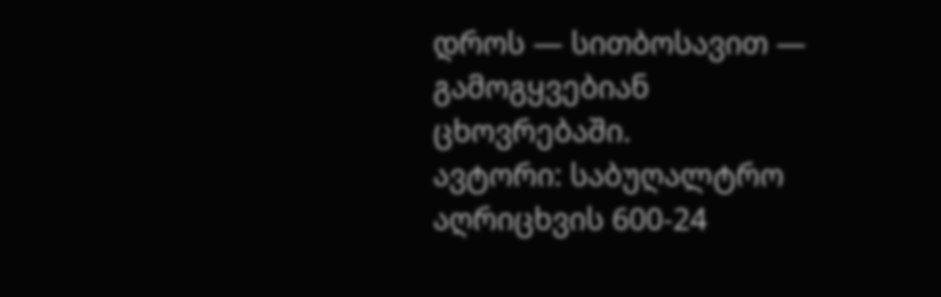დროს — სითბოსავით — გამოგყვებიან ცხოვრებაში.
ავტორი: საბუღალტრო აღრიცხვის 600-24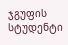ჯგუფის სტუდენტი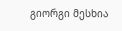გიორგი მესხია